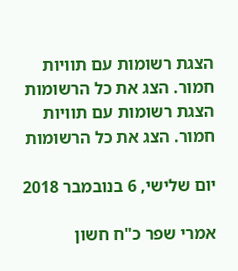הצגת רשומות עם תוויות חמור. הצג את כל הרשומות
הצגת רשומות עם תוויות חמור. הצג את כל הרשומות

יום שלישי, 6 בנובמבר 2018

אמרי שפר כ"ח חשון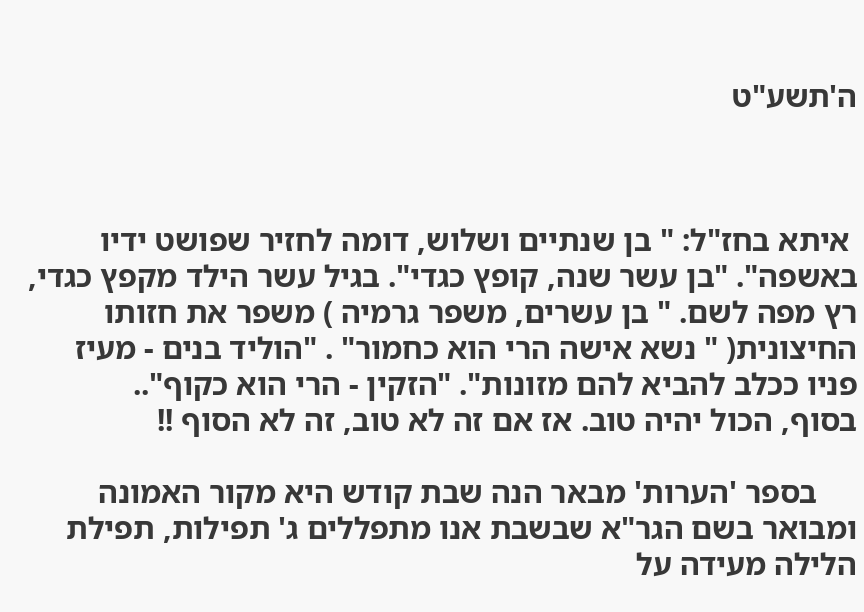ה'תשע"ט



 איתא בחז"ל: " בן שנתיים ושלוש, דומה לחזיר שפושט ידיו באשפה". "בן עשר שנה, קופץ כגדי". בגיל עשר הילד מקפץ כגדי, רץ מפה לשם. " בן עשרים, משפר גרמיה ) משפר את חזותו החיצונית( " נשא אישה הרי הוא כחמור" . "הוליד בנים - מעיז פניו ככלב להביא להם מזונות". "הזקין - הרי הוא כקוף"..
בסוף, הכול יהיה טוב. אז אם זה לא טוב, זה לא הסוף !!

     בספר 'הערות' מבאר הנה שבת קודש היא מקור האמונה ומבואר בשם הגר"א שבשבת אנו מתפללים ג' תפילות, תפילת הלילה מעידה על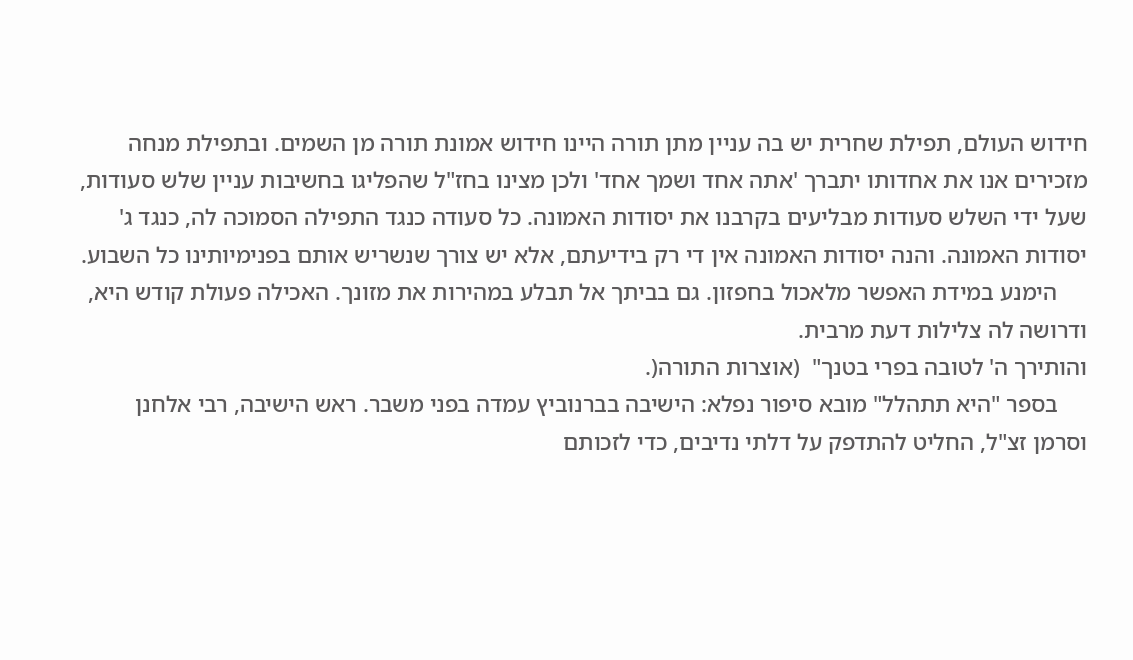חידוש העולם, תפילת שחרית יש בה עניין מתן תורה היינו חידוש אמונת תורה מן השמים. ובתפילת מנחה מזכירים אנו את אחדותו יתברך 'אתה אחד ושמך אחד' ולכן מצינו בחז"ל שהפליגו בחשיבות עניין שלש סעודות, שעל ידי השלש סעודות מבליעים בקרבנו את יסודות האמונה. כל סעודה כנגד התפילה הסמוכה לה, כנגד ג' יסודות האמונה. והנה יסודות האמונה אין די רק בידיעתם, אלא יש צורך שנשריש אותם בפנימיותינו כל השבוע.
     הימנע במידת האפשר מלאכול בחפזון. גם בביתך אל תבלע במהירות את מזונך. האכילה פעולת קודש היא, ודרושה לה צלילות דעת מרבית.
והותירך ה' לטובה בפרי בטנך"  (אוצרות התורה(.
     בספר "היא תתהלל" מובא סיפור נפלא: הישיבה בברנוביץ עמדה בפני משבר. ראש הישיבה, רבי אלחנן וסרמן זצ"ל, החליט להתדפק על דלתי נדיבים, כדי לזכותם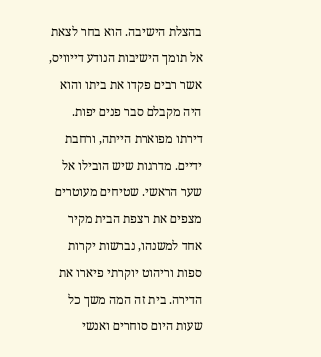בהצלת הישיבה. הוא בחר לצאת אל תומך הישיבות הנודע דייוויס, אשר רבים פקדו את ביתו והוא היה מקבלם סבר פנים יפות. דירתו מפוארת הייתה, ורחבת ידיים. מדרגות שיש הובילו אל שער הראשי. שטיחים מעוטרים מצפים את רצפת הבית מקיר אחד למשנהו, נברשות יקרות ספות וריהוט יוקרתי פיארו את הדירה. בית זה המה משך כל שעות היום סוחרים ואנשי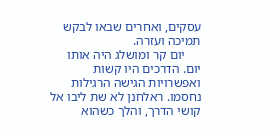עסקים, ואחרים שבאו לבקש תמיכה ועזרה.
     יום קר ומושלג היה אותו יום. הדרכים היו קשות ואפשרויות הגישה הרגילות נחסמו. ראלחנן לא שת ליבו אל קושי הדרך, והלך כשהוא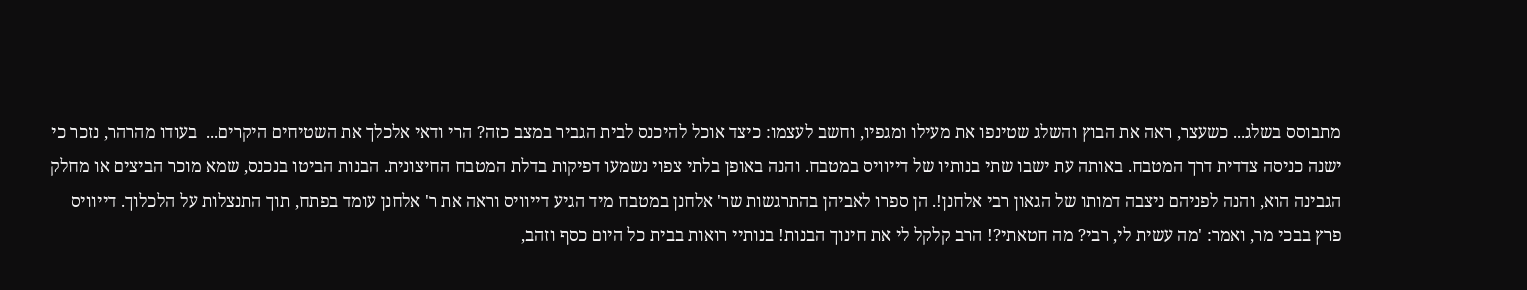מתבוסס בשלג... כשעצר, ראה את הבוץ והשלג שטינפו את מעילו ומגפיו, וחשב לעצמו: כיצד אוכל להיכנס לבית הגביר במצב כזה? הרי ודאי אלכלך את השטיחים היקרים...  בעודו מהרהר, נזכר כי ישנה כניסה צדדית דרך המטבח. באותה עת ישבו שתי בנותיו של דייוויס במטבח. והנה באופן בלתי צפוי נשמעו דפיקות בדלת המטבח החיצונית. הבנות הביטו בנכנס, שמא מוכר הביצים או מחלק הגבינה הוא, והנה לפניהם ניצבה דמותו של הגאון רבי אלחנן!. הן ספרו לאביהן בהתרגשות שר' אלחנן במטבח מיד הגיע דייוויס וראה את ר' אלחנן עומד בפתח, תוך התנצלות על הלכלוך. דייוויס פרץ בבכי מר, ואמר: 'מה עשית לי, רבי? מה חטאתי?! הרב קלקל לי את חינוך הבנות! בנותיי רואות בבית כל היום כסף וזהב,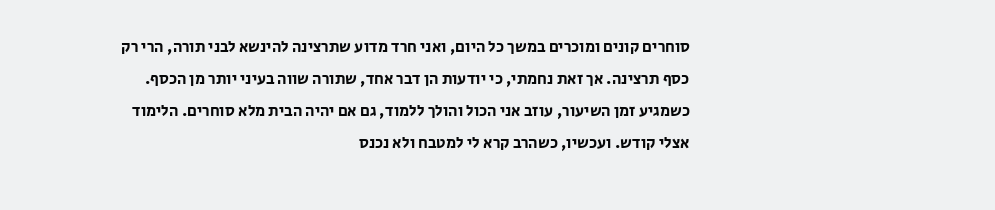סוחרים קונים ומוכרים במשך כל היום, ואני חרד מדוע שתרצינה להינשא לבני תורה, הרי רק כסף תרצינה. אך זאת נחמתי, כי יודעות הן דבר אחד, שתורה שווה בעיני יותר מן הכסף. כשמגיע זמן השיעור, עוזב אני הכול והולך ללמוד, גם אם יהיה הבית מלא סוחרים. הלימוד אצלי קודש. ועכשיו, כשהרב קרא לי למטבח ולא נכנס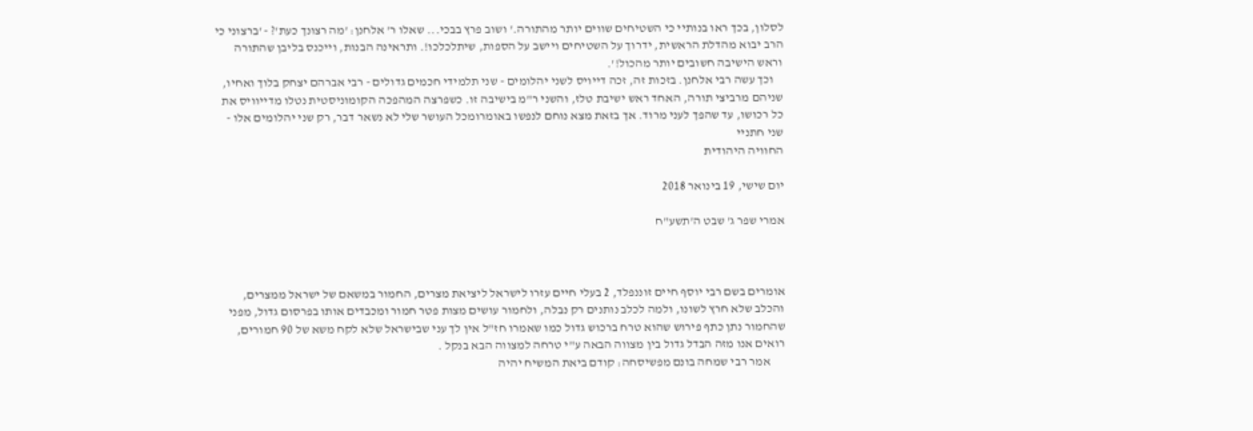לסלון, בכך ראו בנותיי כי השטיחים שווים יותר מהתורה.' ושוב פרץ בבכי... שאלו ר' אלחנן: 'מה רצונך כעת'? - 'ברצוני כי הרב יבוא מהדלת הראשית, ידרוך על השטיחים ויישב על הספות, שיתלכלכו!. ותראינה הבנות, וייכנס בליבן שהתורה וראש הישיבה חשובים יותר מהכול!'.
    וכך עשה רבי אלחנן. בזכות זה, זכה דייויס לשני יהלומים - שני תלמידי חכמים גדולים - רבי אברהם יצחק בלוך ואחיו, שניהם מרביצי תורה, האחד ראש ישיבת טלז, והשני ר"מ בישיבה זו. כשפרצה המהפכה הקומוניסטית נטלו מדייוויס את כל רכושו, עד שהפך לעני מרוד. אך בזאת מצא נוחם לנפשו באומרומכל העושר שלי לא נשאר דבר, רק שני יהלומים אלו - שני חתניי
החוויה היהודית

יום שישי, 19 בינואר 2018

אמרי שפר ג' שבט ה'תשע"ח



אומרים בשם רבי יוסף חיים זוננפלד, 2 בעלי חיים עזרו לישראל ליציאת מצרים, החמור במשאם של ישראל ממצרים, והכלב שלא חרץ לשונו, ולמה לכלב נותנים רק נבלה, ולחמור עושים מצות פטר חמור ומכבדים אותו בפרסום גדול, מפני שהחמור נתן כתף פירוש שהוא טרח ברכוש גדול כמו שאמרו חז"ל אין לך עני שבישראל שלא לקח משא של 90 חמורים, רואים אנו מזה הבדל גדול בין מצווה הבאה ע"י טרחה למצווה הבא בנקל .
      אמר רבי שמחה בונם מפשיסחה: קודם ביאת המשיח יהיה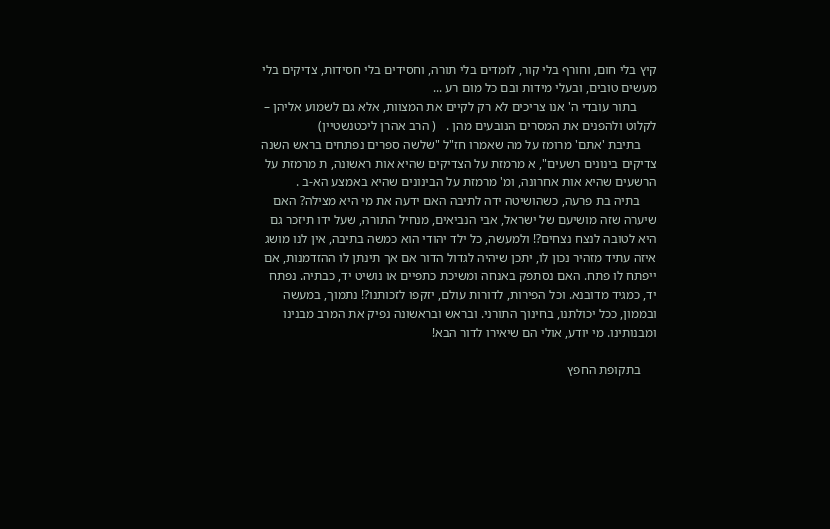קיץ בלי חום, וחורף בלי קור, לומדים בלי תורה, וחסידים בלי חסידות, צדיקים בלי מעשים טובים, ובעלי מידות ובם כל מום רע ...
      בתור עובדי ה' אנו צריכים לא רק לקיים את המצוות, אלא גם לשמוע אליהן – לקלוט ולהפנים את המסרים הנובעים מהן .   ( הרב אהרן ליכטנשטיין)
     בתיבת 'אתם' מרומז על מה שאמרו חז"ל "שלשה ספרים נפתחים בראש השנה צדיקים בינונים רשעים", א מרמזת על הצדיקים שהיא אות ראשונה, ת מרמזת על הרשעים שהיא אות אחרונה, ומ' מרמזת על הבינונים שהיא באמצע הא-ב .
     בתיה בת פרעה, כשהושיטה ידה לתיבה האם ידעה את מי היא מצילה? האם שיערה שזה מושיעם של ישראל, אבי הנביאים, מנחיל התורה, שעל ידו תיזכר גם היא לטובה לנצח נצחים?! ולמעשה, כל ילד יהודי הוא כמשה בתיבה, אין לנו מושג איזה עתיד מזהיר נכון לו, יתכן שיהיה לגדול הדור אם אך תינתן לו ההזדמנות, אם ייפתח לו פתח. האם נסתפק באנחה ומשיכת כתפיים או נושיט יד, כבתיה. נפתח יד, כמגיד מדובנא. וכל הפירות, לדורות עולם, יזקפו לזכותנו?! נתמוך, במעשה ובממון, ככל יכולתנו, בחינוך התורני. ובראש ובראשונה נפיק את המרב מבנינו ומבנותינו. מי יודע, אולי הם שיאירו לדור הבא!

     בתקופת החפץ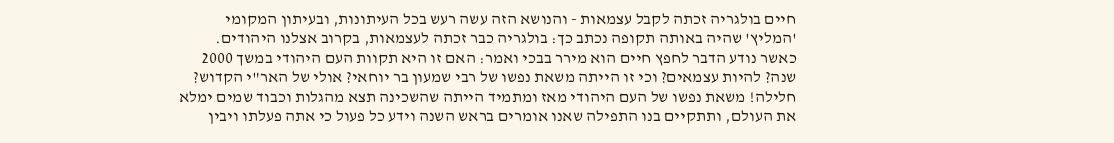חיים בולגריה זכתה לקבל עצמאות - והנושא הזה עשה רעש בכל העיתונות, ובעיתון המקומי 'המליץ' שהיה באותה תקופה נכתב כך: בולגריה כבר זכתה לעצמאות, בקרוב אצלנו היהודים. כאשר נודע הדבר לחפץ חיים הוא מירר בבכי ואמר: האם זו היא תקוות העם היהודי במשך 2000 שנה? להיות עצמאים? וכי זו הייתה משאת נפשו של רבי שמעון בר יוחאי? אולי של האר"י הקדוש? חלילה! משאת נפשו של העם היהודי מאז ומתמיד הייתה שהשכינה תצא מהגלות וכבוד שמים ימלא את העולם, ותתקיים בנו התפילה שאנו אומרים בראש השנה וידע כל פעול כי אתה פעלתו ויבין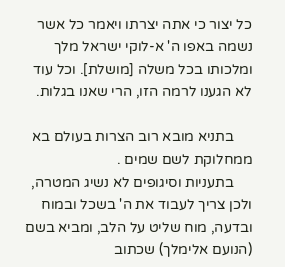כל יצור כי אתה יצרתו ויאמר כל אשר נשמה באפו ה' א-לוקי ישראל מלך ומלכותו בכל משלה [מושלת]. וכל עוד לא הגענו לרמה הזו, הרי שאנו בגלות.

     בתניא מובא רוב הצרות בעולם בא ממחלוקת לשם שמים .
     בתעניות וסיגופים לא נשיג המטרה, ולכן צריך לעבוד את ה' בשכל ובמוח ובדעה, מוח שליט על הלב, ומביא בשם (הנועם אלימלך) שכתוב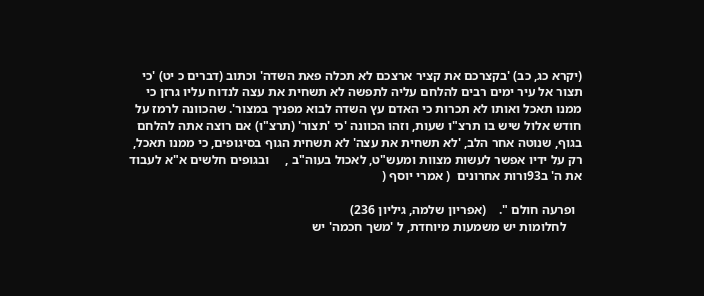(יקרא כג, כב) 'בקצרכם את קציר ארצכם לא תכלה פאת השדה' וכתוב (דברים כ יט) 'כי תצור אל עיר ימים רבים להלחם עליה לתפשה לא תשחית את עצה לנדוח עליו גרזן כי ממנו תאכל ואותו לא תכרות כי האדם עץ השדה לבוא מפניך במצור'. שהכוונה לרמז על חודש אלול שיש בו תרצ"ו שעות, וזהו הכוונה 'כי 'תצור' (תרצ"ו) אם רוצה אתה להלחם בגוף, שנוטה אחר הלב, 'לא תשחית את עצה' לא תשחית הגוף בסיגופים, כי ממנו תאכל, רק על ידיו אפשר לעשות מצוות ומעש"ט, לאכול בעוה"ב ,     ובגופים חלשים א"א לעבוד את ה' ב93ורות אחרונים  ( אמרי יוסף (

  ופרעה חולם ".    (אפריון שלמה, גיליון 236)
     לחלומות יש משמעות מיוחדת, ל 'משך חכמה' יש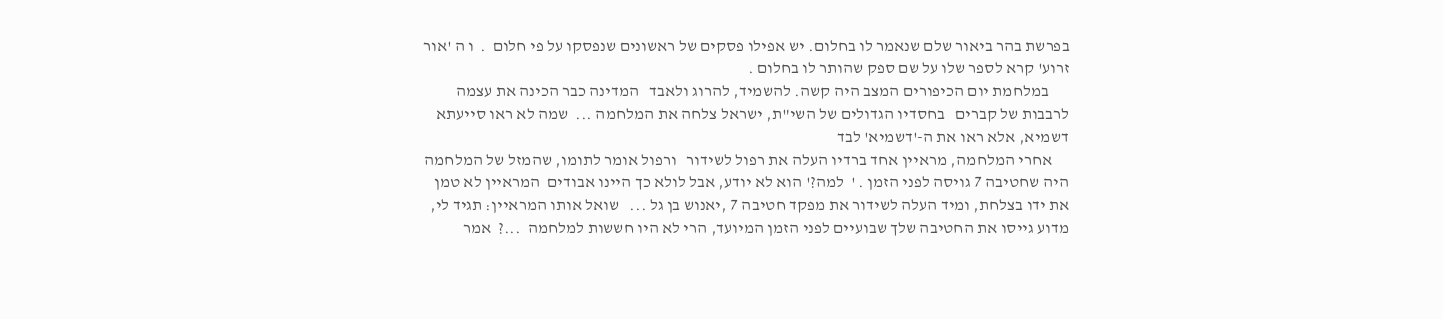בפרשת בהר ביאור שלם שנאמר לו בחלום. יש אפילו פסקים של ראשונים שנפסקו על פי חלום  .  ו ה 'אור זרוע' קרא לספר שלו על שם ספק שהותר לו בחלום .
      במלחמת יום הכיפורים המצב היה קשה. להשמיד, להרוג ולאבד   המדינה כבר הכינה את עצמה לרבבות של קברים   בחסדיו הגדולים של השי"ת, ישראל צלחה את המלחמה ...  שמה לא ראו סייעתא דשמיא, אלא ראו את ה-'דשמיא' לבד
     אחרי המלחמה, מראיין אחד ברדיו העלה את רפול לשידור   ורפול אומר לתומו, שהמזל של המלחמה היה שחטיבה 7 גויסה לפני הזמן . '  למה?' הוא לא יודע, אבל לולא כך היינו אבודים  המראיין לא טמן את ידו בצלחת, ומיד העלה לשידור את מפקד חטיבה 7 ,יאנוש בן גל ...   שואל אותו המראיין: תגיד לי, מדוע גייסו את החטיבה שלך שבועיים לפני הזמן המיועד, הרי לא היו חששות למלחמה  ...?  אמר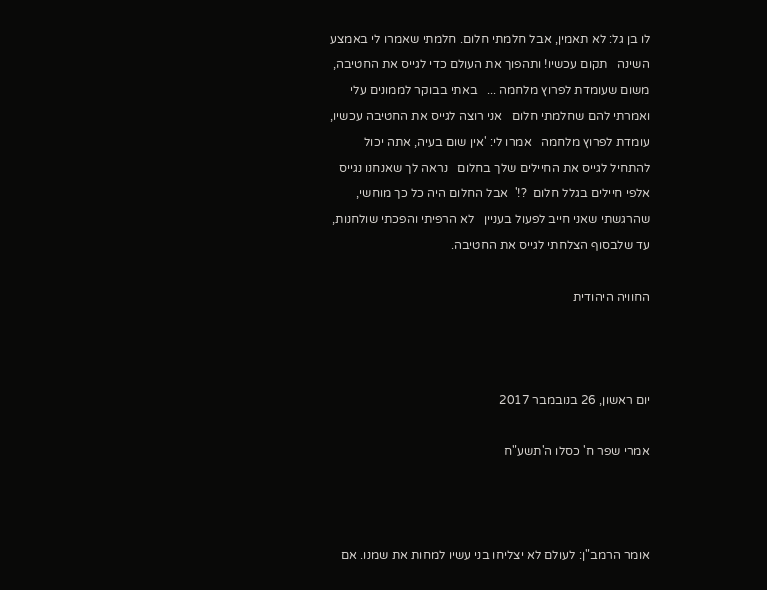לו בן גל: לא תאמין, אבל חלמתי חלום. חלמתי שאמרו לי באמצע השינה   תקום עכשיו! ותהפוך את העולם כדי לגייס את החטיבה, משום שעומדת לפרוץ מלחמה ...   באתי בבוקר לממונים עלי ואמרתי להם שחלמתי חלום   אני רוצה לגייס את החטיבה עכשיו, עומדת לפרוץ מלחמה   אמרו לי: 'אין שום בעיה, אתה יכול להתחיל לגייס את החיילים שלך בחלום   נראה לך שאנחנו נגייס אלפי חיילים בגלל חלום  ?!'  אבל החלום היה כל כך מוחשי, שהרגשתי שאני חייב לפעול בעניין   לא הרפיתי והפכתי שולחנות, עד שלבסוף הצלחתי לגייס את החטיבה.

החוויה היהודית



יום ראשון, 26 בנובמבר 2017

אמרי שפר ח' כסלו ה'תשע"ח



אומר הרמב"ן: לעולם לא יצליחו בני עשיו למחות את שמנו. אם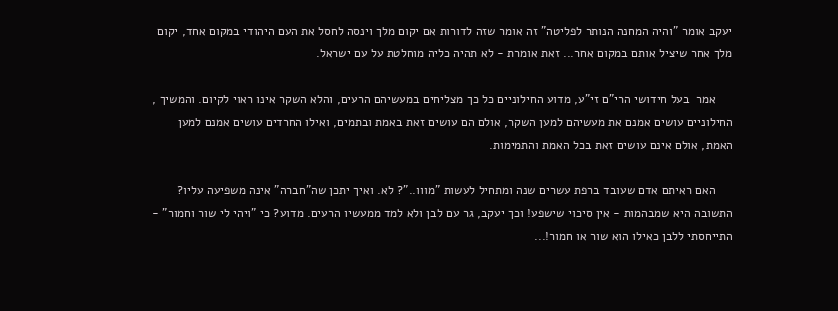יעקב אומר "והיה המחנה הנותר לפליטה" זה אומר שזה לדורות אם יקום מלך וינסה לחסל את העם היהודי במקום אחד, יקום מלך אחר שיציל אותם במקום אחר... זאת אומרת - לא תהיה כליה מוחלטת על עם ישראל.

     אמר  בעל חידושי הרי"ם זי"ע, מדוע החילוניים כל כך מצליחים במעשיהם הרעים, והלא השקר אינו ראוי לקיום. והמשיך , החילוניים עושים אמנם את מעשיהם למען השקר, אולם הם עושים זאת באמת ובתמים, ואילו החרדים עושים אמנם למען האמת, אולם אינם עושים זאת בכל האמת והתמימות.

     האם ראיתם אדם שעובד ברפת עשרים שנה ומתחיל לעשות "מווו.."? לא. ואיך יתכן שה"חברה" אינה משפיעה עליו? התשובה היא שמבהמות - אין סיכוי שישפע! וכך יעקב, גר עם לבן ולא למד ממעשיו הרעים. מדוע? כי "ויהי לי שור וחמור" - התייחסתי ללבן כאילו הוא שור או חמור!...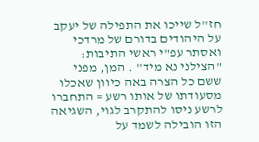חז''ל שייכו את התפילה של יעקב על היהודים בדורם של מרדכי ואסתר עפ"י ראשי התיבות: "הצילני נא מיד'' . המן, מפני ששם כל הצרה באה כיוון שאכלו מסעודתו של אותו רשע = התחברו לרשע ניסו להתקרב לגוי, השגיאה הזו הובילה לשמד על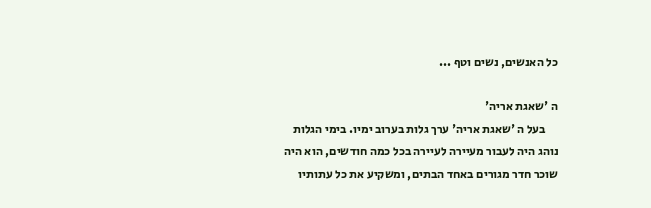כל האנשים, נשים וטף ...

ה 'שאגת אריה'
     בעל ה 'שאגת אריה' ערך גלות בערוב ימיו. בימי הגלות נוהג היה לעבור מעיירה לעיירה בכל כמה חודשים, הוא היה שוכר חדר מגורים באחד הבתים, ומשקיע את כל עתותיו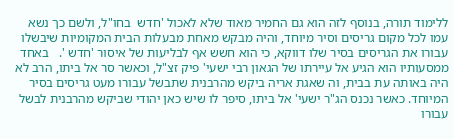ללימוד תורה, בנוסף לזה הוא גם החמיר מאוד שלא לאכול 'חדש  בחו"ל, ולשם כך נשא עמו לכל מקום גריסים וסיר מיוחד, והיה מבקש מאחת מבעלות הבית המקומיות שיבשלו עבורו את הגריסים בסיר שלו דווקא, כי הוא חשש אף לבליעות של איסור 'חדש '.   באחד ממסעותיו הוא הגיע אל עיירתו של הגאון רבי ישעי' פיק זצ"ל, וכאשר סר אל ביתו, הרב לא היה באותה עת בבית, וה שאגת אריה ביקש מהרבנית שתבשל עבורו מעט גריסים בסיר המיוחד. כאשר נכנס הג"ר ישעי' אל ביתו, סיפר לו שיש כאן יהודי שביקש מהרבנית לבשל עבורו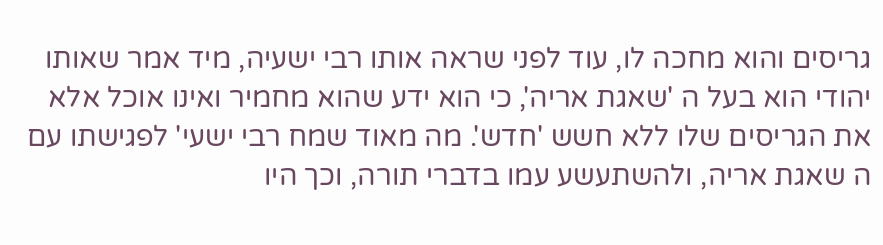גריסים והוא מחכה לו, עוד לפני שראה אותו רבי ישעיה, מיד אמר שאותו יהודי הוא בעל ה 'שאגת אריה', כי הוא ידע שהוא מחמיר ואינו אוכל אלא את הגריסים שלו ללא חשש 'חדש'. מה מאוד שמח רבי ישעי' לפגישתו עם ה שאגת אריה, ולהשתעשע עמו בדברי תורה, וכך היו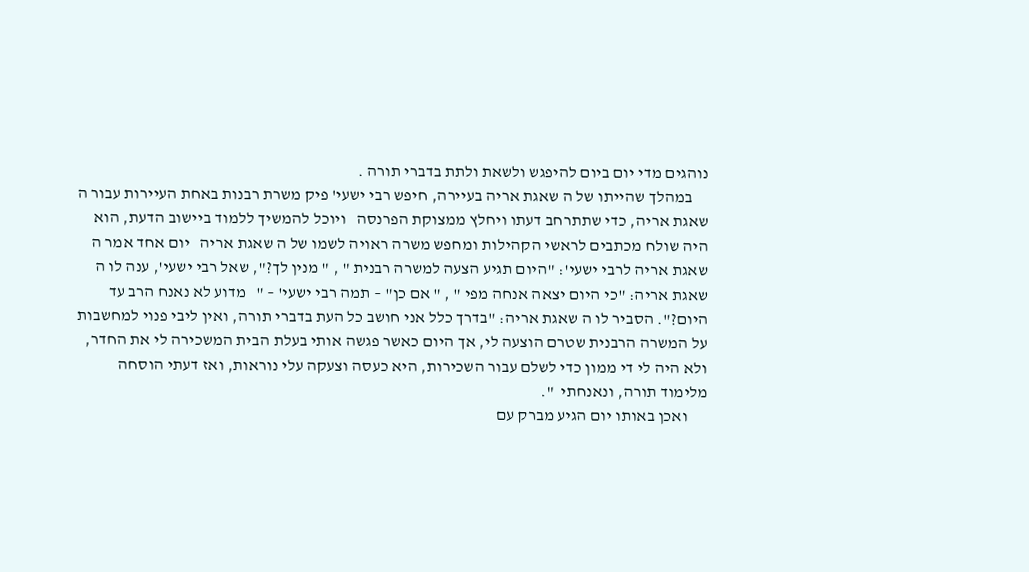נוהגים מדי יום ביום להיפגש ולשאת ולתת בדברי תורה .
     במהלך שהייתו של ה שאגת אריה בעיירה, חיפש רבי ישעי' פיק משרת רבנות באחת העיירות עבור ה שאגת אריה, כדי שתתרחב דעתו ויחלץ ממצוקת הפרנסה   ויוכל להמשיך ללמוד ביישוב הדעת, הוא היה שולח מכתבים לראשי הקהילות ומחפש משרה ראויה לשמו של ה שאגת אריה   יום אחד אמר ה שאגת אריה לרבי ישעי': "היום תגיע הצעה למשרה רבנית " , " מנין לך?", שאל רבי ישעי', ענה לו ה שאגת אריה: "כי היום יצאה אנחה מפי " , " אם כן" – תמה רבי ישעי' – "   מדוע לא נאנח הרב עד היום?". הסביר לו ה שאגת אריה: "בדרך כלל אני חושב כל העת בדברי תורה, ואין ליבי פנוי למחשבות על המשרה הרבנית שטרם הוצעה לי, אך היום כאשר פגשה אותי בעלת הבית המשכירה לי את החדר, ולא היה לי די ממון כדי לשלם עבור השכירות, היא כעסה וצעקה עלי נוראות, ואז דעתי הוסחה מלימוד תורה, ונאנחתי  ".
      ואכן באותו יום הגיע מברק עם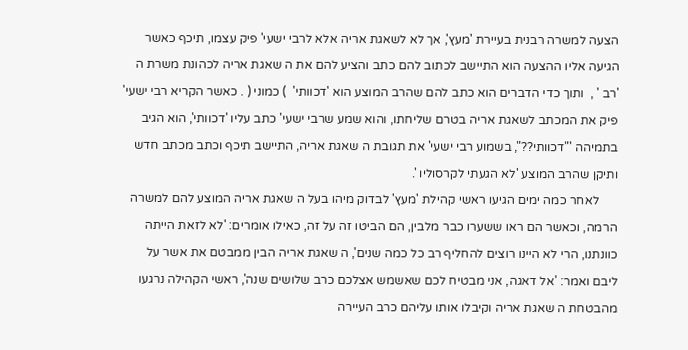הצעה למשרה רבנית בעיירת 'מעץ', אך לא לשאגת אריה אלא לרבי ישעי' פיק עצמו, תיכף כאשר הגיעה אליו ההצעה הוא התיישב לכתוב להם כתב והציע להם את ה שאגת אריה לכהונת משרת ה 'רב ' ,  ותוך כדי הדברים הוא כתב להם שהרב המוצע הוא 'דכוותי'  ) כמוני ( . כאשר הקריא רבי ישעי' פיק את המכתב לשאגת אריה בטרם שליחתו, והוא שמע שרבי ישעי' כתב עליו 'דכוותי', הוא הגיב בתמיהה '"דכוותי??", בשמוע רבי ישעי' את תגובת ה שאגת אריה, התיישב תיכף וכתב מכתב חדש ותיקן שהרב המוצע 'לא הגעתי לקרסוליו '.
      לאחר כמה ימים הגיעו ראשי קהילת 'מעץ' לבדוק מיהו בעל ה שאגת אריה המוצע להם למשרה הרמה, וכאשר הם ראו ששערו כבר מלבין, הם הביטו זה על זה, כאילו אומרים: 'לא לזאת הייתה כוונתנו, הרי לא היינו רוצים להחליף רב כל כמה שנים', ה שאגת אריה הבין ממבטם את אשר על ליבם ואמר: 'אל דאגה, אני מבטיח לכם שאשמש אצלכם כרב שלושים שנה', ראשי הקהילה נרגעו מהבטחת ה שאגת אריה וקיבלו אותו עליהם כרב העיירה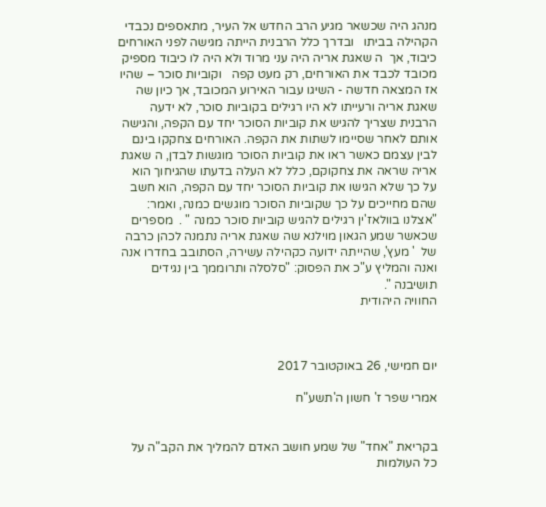מנהג היה שכשאר מגיע הרב החדש אל העיר, מתאספים נכבדי הקהילה בביתו   ובדרך כלל הרבנית הייתה מגישה לפני האורחים כיבוד, אך  ה שאגת אריה היה עני מרוד ולא היה לו כיבוד מספיק מכובד לכבד את האורחים, רק מעט קפה   וקוביות סוכר – שהיו אז המצאה חדשה - השיגו עבור האירוע המכובד, אך כיון שה שאגת אריה ורעייתו לא היו רגילים בקוביות סוכר, לא ידעה הרבנית שצריך להגיש את קוביות הסוכר יחד עם הקפה, והגישה אותם לאחר שסיימו לשתות את הקפה. האורחים צחקקו בינם לבין עצמם כאשר ראו את קוביות הסוכר מוגשות לבדן, ה שאגת אריה שראה את צחקוקם, כלל לא העלה בדעתו שהגיחוך הוא על כך שלא הגישו את קוביות הסוכר יחד עם הקפה, הוא חשב שהם מחייכים על כך שקוביות הסוכר מוגשים כמנה, ואמר: "אצלנו בוולאז'ין רגילים להגיש קוביות סוכר כמנה " .  מספרים שכאשר שמע הגאון מוילנא שה שאגת אריה נתמנה לכהן כרבה של  ' מעץ', שהייתה ידועה כקהילה עשירה, הסתובב בחדרו אנה ואנה והמליץ ע"כ את הפסוק: "סלסלה ותרוממך בין נגידים תושיבנה ".
החוויה היהודית



יום חמישי, 26 באוקטובר 2017

אמרי שפר ז' חשון ה'תשע"ח


בקריאת "אחד" של שמע חושב האדם להמליך את הקב"ה על כל העולמות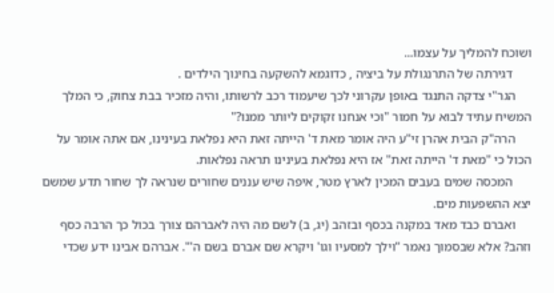ושוכח להמליך על עצמו...
      דגירתה של התרנגולת על ביציה , כדוגמא להשקעה בחינוך הילדים .
     הגר"י צדקה התנגד באופן עקרוני לכך שיעמוד רכב לרשותו, והיה מזכיר בבת צחוק, כי המלך המשיח עתיד לבוא על חמור "וכי אנחנו זקוקים ליותר ממנו?"
     הרה"ק הבית אהרן זי"ע היה אומר מאת ד' הייתה זאת היא נפלאת בעינינו, אם אתה אומר על הכול כי "מאת ד' הייתה זאת" אז היא נפלאת בעינינו תראה נפלאות.
      המכסה שמים בעבים המכין לארץ מטר, איפה שיש עננים שחורים שנראה לך שחור תדע שמשם יצא ההשפעות מים.
     ואברם כבד מאד במקנה בכסף ובזהב (יג, ב) לשם מה היה לאברהם צורך בכול כך הרבה כסף וזהב? אלא שבסמוך נאמר "וילך למסעיו וגו' ויקרא שם אברם בשם ה'". אברהם אבינו ידע שכדי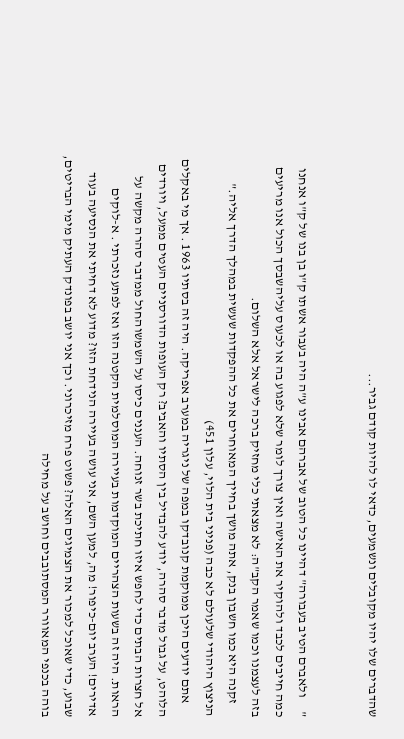שהדברים שלו יהיו מקובלים ונשמעים, כדאי לו להיות קודם גביר...


"     ולאברם הטיב בעבורה" דהיינו כל הטוב של אברהם אבינו ע"ה היה בעבור אשתו ק"ו בן בנו של ק"ו אנחנו כמה חייבים לכבד ולהוקיר את האישה ואין צורך לומר שלא לפגוע בה או לכעוס עליהשבסך הכול אנו מריעים בזה לעצמנו וכמו שאמר הקב"ה: לא מצאתי כלי מחזיק ברכה לישראל אלא השלום.
     זקנה היא כמו חשבון בנק, אתה מושך בחייך המאוחרים את כל ההפקדות שעשית במהלך הדרך אליה."
הניצוץ היהודי שלעולם לא כבה (פניני בית הלוי, עלון 451)
     אתם יודעים היכן ממוקמת קנובדקו במפה של ניגריה במערב אפריקה. היה זה בסתיו 1963 . אך מי באקלים הלוהט, על גבול מדבר סהרה, יודע להבדיל בין הסתיו והאביב? רק העופות הדורסניים העטים ממעל, ויורדים אל חצרות הבתים כדי לחפש איזו חתיכת בשר זנוחה. העננים כיסו על השמשוהחול ממדבר סהרה מקשה על הראות. היה זה בשעות הצהריים המוקדמות בעיירה המוסלמית הקטנה הזו ואז לפתע נזכרתי . א-לוקים אדירים! הערב יום-כיפור! מה, למען השם, אני עושה בעיירה הנידחת הזו? מדוע לא דחיתי את הנסיעה בעוד שבוע, כדי שאוכל למכור את הצמיגים האלה? פשוט פרח מזיכרוני. וכך אני יושב בפונדק העתיק מימי הבריטים, בוהה בכנפי המאוורר המסתובבים וחושב על מחילה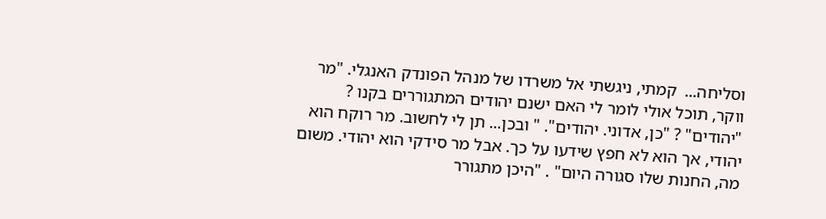וסליחה...  קמתי, ניגשתי אל משרדו של מנהל הפונדק האנגלי. "מר ווקר, תוכל אולי לומר לי האם ישנם יהודים המתגוררים בקנו ? "יהודים" ? "כן, אדוני. יהודים". " ובכן... תן לי לחשוב. מר רוקח הוא יהודי, אך הוא לא חפץ שידעו על כך. אבל מר סידקי הוא יהודי. משום מה, החנות שלו סגורה היום" . "היכן מתגורר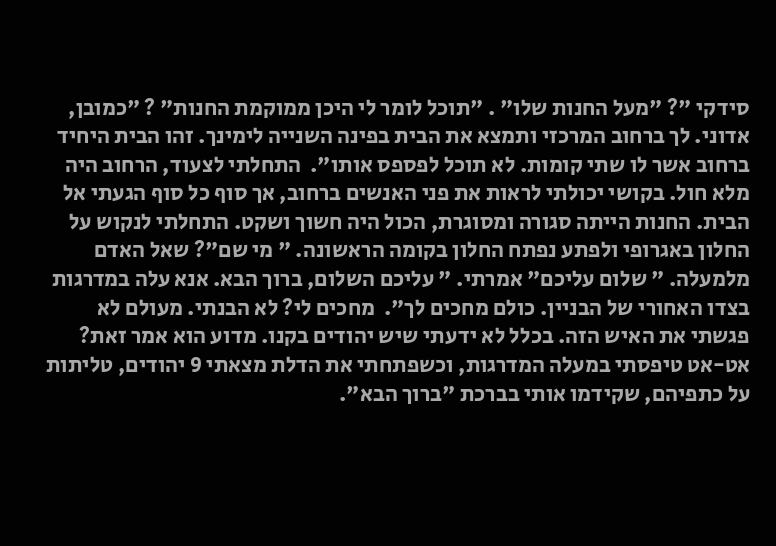סידקי "? "מעל החנות שלו" . "תוכל לומר לי היכן ממוקמת החנות" ? "כמובן, אדוני. לך ברחוב המרכזי ותמצא את הבית בפינה השנייה לימינך. זהו הבית היחיד ברחוב אשר לו שתי קומות. לא תוכל לפספס אותו".  התחלתי לצעוד, הרחוב היה מלא חול. בקושי יכולתי לראות את פני האנשים ברחוב, אך סוף כל סוף הגעתי אל הבית. החנות הייתה סגורה ומסוגרת, הכול היה חשוך ושקט. התחלתי לנקוש על החלון באגרופי ולפתע נפתח החלון בקומה הראשונה. " מי שם"? שאל האדם מלמעלה. " שלום עליכם" אמרתי. " עליכם השלום, ברוך הבא. אנא עלה במדרגות בצדו האחורי של הבניין. כולם מחכים לך".  מחכים לי? לא הבנתי. מעולם לא פגשתי את האיש הזה. בכלל לא ידעתי שיש יהודים בקנו. מדוע הוא אמר זאת? אט-אט טיפסתי במעלה המדרגות, וכשפתחתי את הדלת מצאתי 9 יהודים, טליתות על כתפיהם, שקידמו אותי בברכת "ברוך הבא".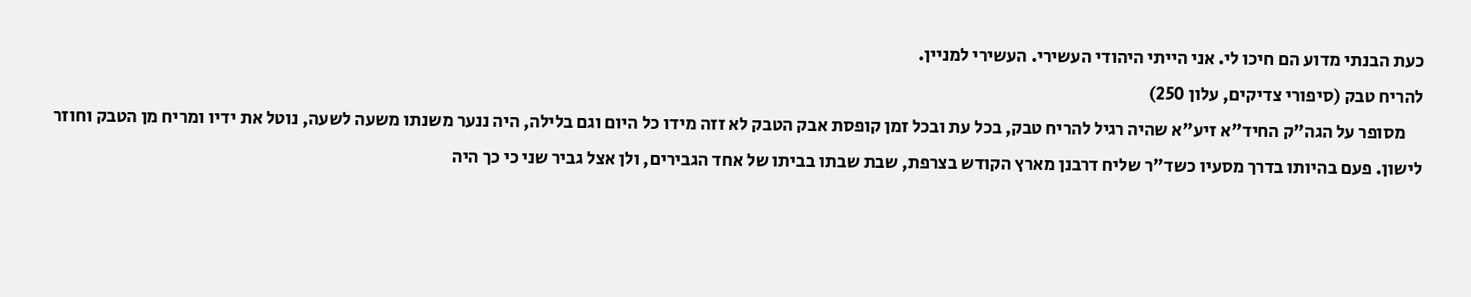כעת הבנתי מדוע הם חיכו לי. אני הייתי היהודי העשירי. העשירי למניין.
להריח טבק (סיפורי צדיקים, עלון 250)
     מסופר על הגה"ק החיד"א זיע"א שהיה רגיל להריח טבק, בכל עת ובכל זמן קופסת אבק הטבק לא זזה מידו כל היום וגם בלילה, היה ננער משנתו משעה לשעה, נוטל את ידיו ומריח מן הטבק וחוזר לישון. פעם בהיותו בדרך מסעיו כשד"ר שליח דרבנן מארץ הקודש בצרפת, שבת שבתו בביתו של אחד הגבירים, ולן אצל גביר שני כי כך היה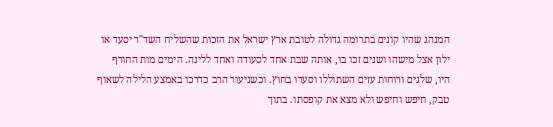המנהג שהיו קונים בתרומה גדולה לטובת ארץ ישראל את הזכות שהשליח השד"ר יסעד או ילון אצל מישהו ושנים זכו בו, אותה שבת אחד לסעודה ואחד ללינה. הימים מות החורף היו, שלגים ורוחות עזים השתוללו וסערו בחוץ. וכשניעור הרב כדרכו באמצע הלילה לשאוף טבק, חיפש וחיפש ולא מצא את קופסתו. בתוך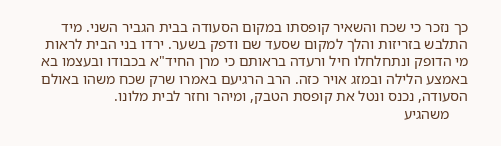כך נזכר כי שכח והשאיר קופסתו במקום הסעודה בבית הגביר השני. מיד התלבש בזריזות והלך למקום שסעד שם ודפק בשער. ירדו בני הבית לראות מי הדופק ונתחלחלו חיל ורעדה בראותם כי מרן החיד"א בכבודו ובעצמו בא באמצע הלילה ובמזג אויר כזה. הרב הרגיעם באמרו שרק שכח משהו באולם הסעודה, נכנס ונטל את קופסת הטבק, ומיהר וחזר לבית מלונו.
     משהגיע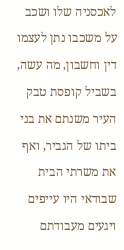לאכסניה שלו ושכב על משכבו נתן לעצמו דין וחשבון, מה עשה, בשביל קופסת טבק העיר משנתם את בני ביתו של הגביר, ואף את משרתי הבית שבודאי היו עייפים ויגעים מעבודתם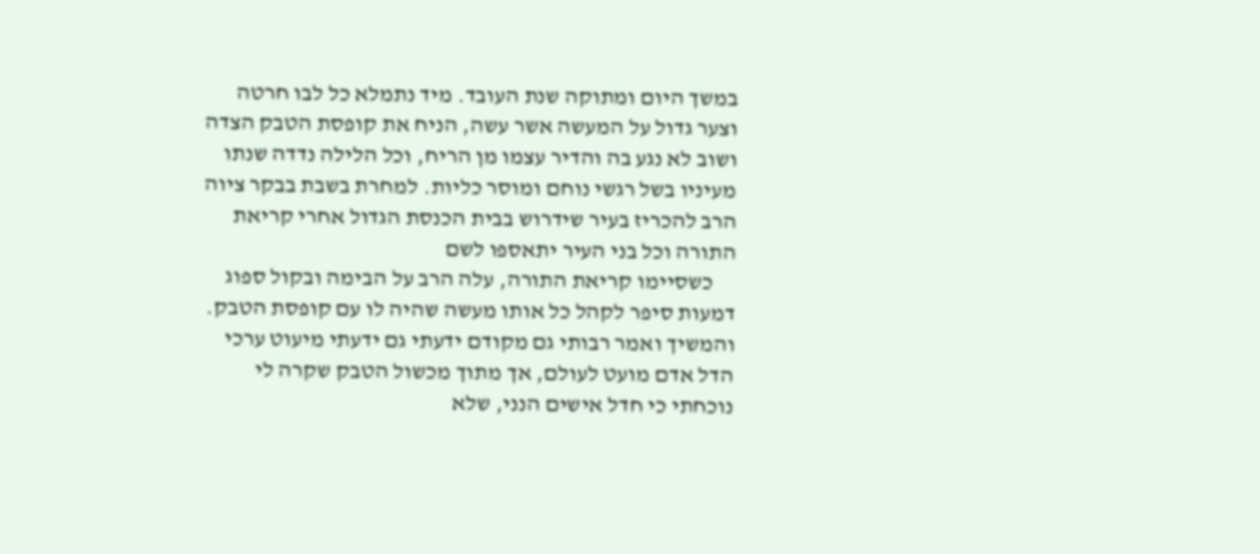במשך היום ומתוקה שנת העובד. מיד נתמלא כל לבו חרטה וצער גדול על המעשה אשר עשה, הניח את קופסת הטבק הצדה ושוב לא נגע בה והדיר עצמו מן הריח, וכל הלילה נדדה שנתו מעיניו בשל רגשי נוחם ומוסר כליות. למחרת בשבת בבקר ציוה הרב להכריז בעיר שידרוש בבית הכנסת הגדול אחרי קריאת התורה וכל בני העיר יתאספו לשם
     כשסיימו קריאת התורה, עלה הרב על הבימה ובקול ספוג דמעות סיפר לקהל כל אותו מעשה שהיה לו עם קופסת הטבק. והמשיך ואמר רבותי גם מקודם ידעתי גם ידעתי מיעוט ערכי הדל אדם מועט לעולם, אך מתוך מכשול הטבק שקרה לי נוכחתי כי חדל אישים הנני, שלא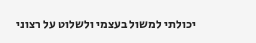יכולתי למשול בעצמי ולשלוט על רצוני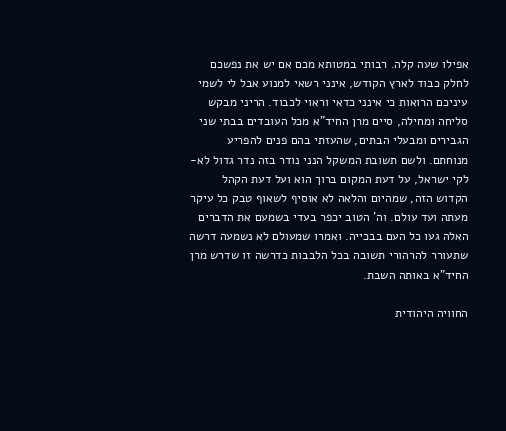אפילו שעה קלה. רבותי במטותא מכם אם יש את נפשכם לחלק כבוד לארץ הקודש, אינני רשאי למנוע אבל לי לשמי עיניכם הרואות כי אינני כדאי וראוי לכבוד. הריני מבקש סליחה ומחילה, סיים מרן החיד"א מכל העובדים בבתי שני הגבירים ומבעלי הבתים, שהעזתי בהם פנים להפריע מנוחתם. ולשם תשובת המשקל הנני נודר בזה נדר גדול לא-לקי ישראל, על דעת המקום ברוך הוא ועל דעת הקהל הקדוש הזה, שמהיום והלאה לא אוסיף לשאוף טבק כל עיקר מעתה ועד עולם. וה' הטוב יכפר בעדי בשמעם את הדברים האלה געו כל העם בבכייה. ואמרו שמעולם לא נשמעה דרשה שתעורר להרהורי תשובה בכל הלבבות כדרשה זו שדרש מרן החיד"א באותה השבת.

החוויה היהודית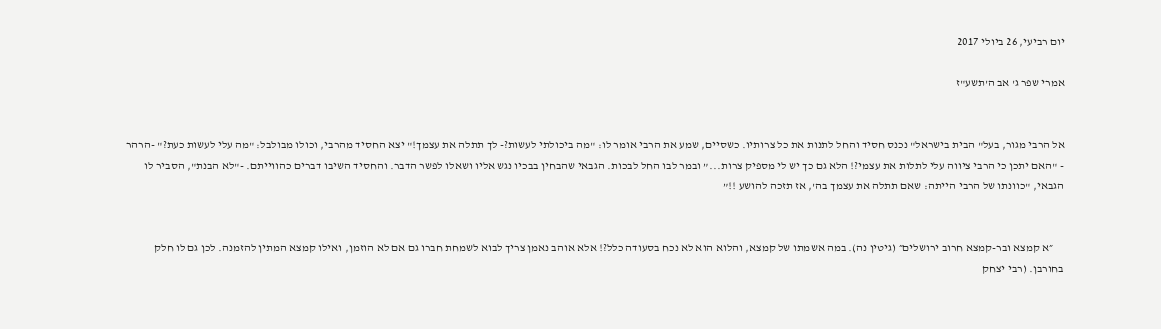יום רביעי, 26 ביולי 2017

אמרי שפר ג' אב ה'תשע"ז


אל הרבי מגור, בעל" הבית בישראל" נכנס חסיד והחל לתנות את כל צרותיו. כשסיים, שמע את הרבי אומר לו: "מה ביכולתי לעשות?- לך תתלה את עצמך!" יצא החסיד מהרבי, וכולו מבולבל: "מה עלי לעשות כעת?" -הרהר - "האם יתכן כי הרבי ציווה עלי לתלות את עצמי?! הלא גם כך יש לי מספיק צרות...” ובמר לבו החל לבכות. הגבאי שהבחין בבכיו נגש אליו ושאלו לפשר הדבר. והחסיד השיבו דברים כהווייתם. -"לא הבנת", הסביר לו הגבאי, "כוונתו של הרבי הייתה: שאם תתלה את עצמך בה', אז תזכה להושע !!”


     ״א קמצא ובר-קמצא חרוב ירושלים״ (גיטין נה). במה אשמתו של קמצא, והלוא הוא לא נכח בסעודה כלל?! אלא אוהב נאמן צריך לבוא לשמחת חברו גם אם לא הוזמן, ואילו קמצא המתין להזמנה. לכן גם לו חלק בחורבן. (רבי יצחק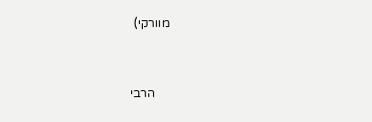מוורקי)


     הרבי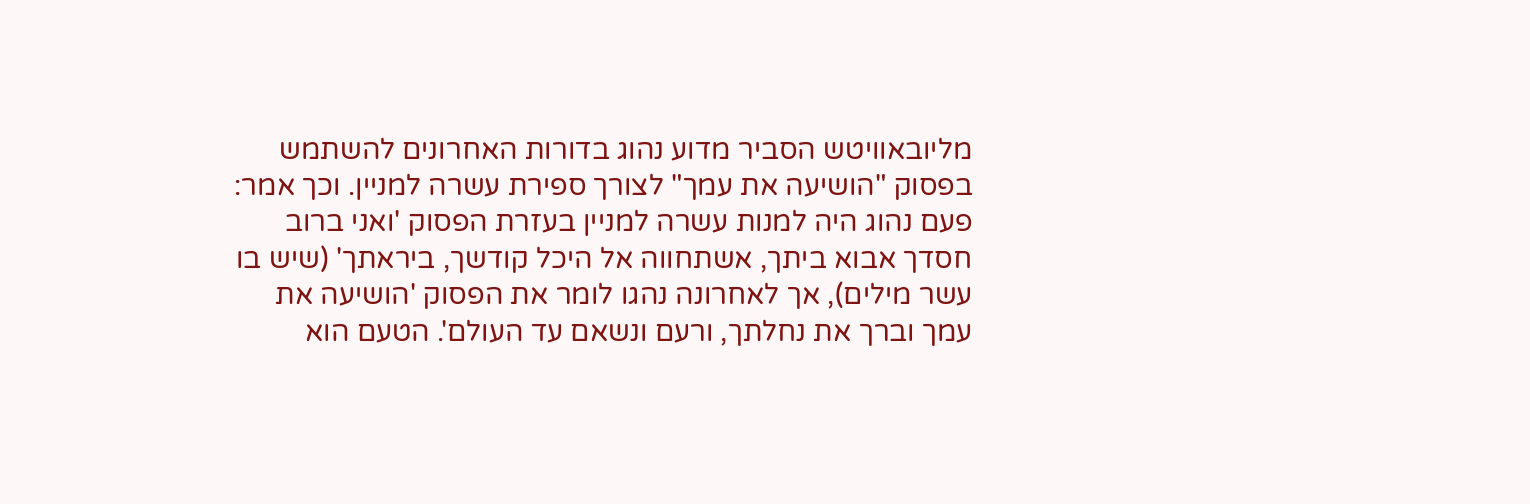מליובאוויטש הסביר מדוע נהוג בדורות האחרונים להשתמש   בפסוק "הושיעה את עמך" לצורך ספירת עשרה למניין. וכך אמר: פעם נהוג היה למנות עשרה למניין בעזרת הפסוק 'ואני ברוב חסדך אבוא ביתך, אשתחווה אל היכל קודשך, ביראתך' (שיש בו עשר מילים), אך לאחרונה נהגו לומר את הפסוק 'הושיעה את עמך וברך את נחלתך, ורעם ונשאם עד העולם'. הטעם הוא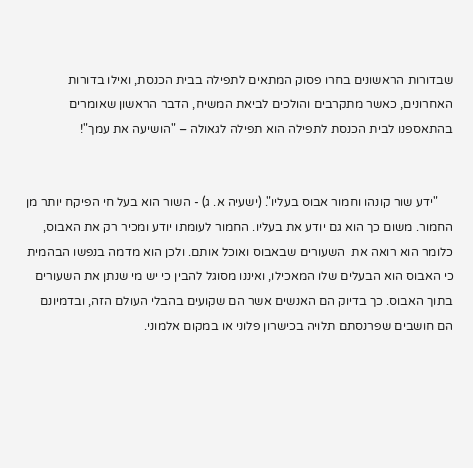שבדורות הראשונים בחרו פסוק המתאים לתפילה בבית הכנסת, ואילו בדורות האחרונים, כאשר מתקרבים והולכים לביאת המשיח, הדבר הראשון שאומרים בהתאספנו לבית הכנסת לתפילה הוא תפילה לגאולה – "הושיעה את עמך"!


     "ידע שור קונהו וחמור אבוס בעליו". (ישעיה א. ג) - השור הוא בעל חי הפיקח יותר מן החמור. משום כך הוא גם יודע את בעליו. החמור לעומתו יודע ומכיר רק את האבוס, כלומר הוא רואה את  השעורים שבאבוס ואוכל אותם. ולכן הוא מדמה בנפשו הבהמית כי האבוס הוא הבעלים שלו המאכילו, ואיננו מסוגל להבין כי יש מי שנתן את השעורים בתוך האבוס. כך בדיוק הם האנשים אשר הם שקועים בהבלי העולם הזה, ובדמיונם הם חושבים שפרנסתם תלויה בכישרון פלוני או במקום אלמוני.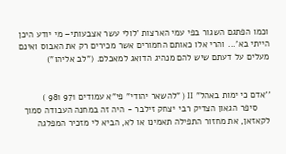וכמו הפתגם השגור בפי עמי הארצות 'לולי עשר אצבעותי– מי יודע היכן הייתי בא'... והרי אלו כאותם החמורים אשר מכירים רק את האבוס ואינם מעלים על דעתם שיש להם מנהיג הדואג למאכלם. ("לב אליהו")


''אדם כי ימות באהל" II ( "להשאר יהודי" פי"א עמודים 971 981 )
     סיפר הגאון הצדיק רבי יצחק זילבר - היה זה במחנה העבודה סמוך לקאזאן, את מחזור התפילה תאמינו או לא, הביא לי מזכיר המפלגה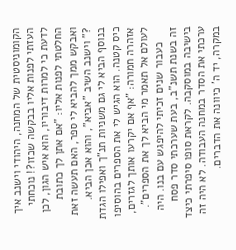הקומוניסטית של המחנה, היהודי וישנב איך העזתי לפנות אליו בבקשה שכזו?! נוכחתי לדעת כי למרות דיבוריו, הוא איש הגון, לכן החלטתי לפנות אליו: "אם אתן לך כתובת ואבקש ממך להביא לי ספר, האם תעשה זאת ?" וישנב השיב "אביא", והוא אכן הביא. בנוסף הביא לי גם משניות תנ"ך ואפילו הגדת כיס קטנה. הוא הגיש לי את הספרים בהוסיפו אזהרה חמורה: "אף אם יקרעו אותך לגזרים, לעולם אל תאמר מי הביא לך את הספרים".
     כעבור שנים זכיתי להיפגש עם בנו. היה זה בשנת תשנ"ב, בעת שערכתי סדר פסח בישיבה במוסקבה. לקראת סופו סיפרתי כיצד ערכתי את הסדר במחנה העבודה. לא היה זה במקרה, יד ה' כיוונה את הדברים.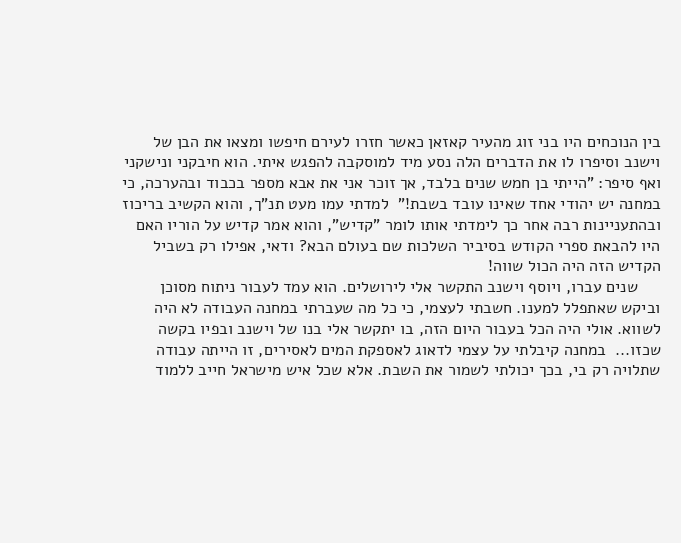בין הנוכחים היו בני זוג מהעיר קאזאן כאשר חזרו לעירם חיפשו ומצאו את הבן של וישנב וסיפרו לו את הדברים הלה נסע מיד למוסקבה להפגש איתי. הוא חיבקני ונישקני ואף סיפר: "הייתי בן חמש שנים בלבד, אך זוכר אני את אבא מספר בכבוד ובהערכה, כי במחנה יש יהודי אחד שאינו עובד בשבת!"  למדתי עמו מעט תנ"ך, והוא הקשיב בריכוז ובהתעניינות רבה אחר כך לימדתי אותו לומר "קדיש", והוא אמר קדיש על הוריו האם היו להבאת ספרי הקודש בסיביר השלכות שם בעולם הבא? ודאי, אפילו רק בשביל הקדיש הזה היה הכול שווה!
     שנים עברו, ויוסף וישנב התקשר אלי לירושלים. הוא עמד לעבור ניתוח מסוכן וביקש שאתפלל למענו. חשבתי לעצמי, כי כל מה שעברתי במחנה העבודה לא היה לשווא. אולי היה הכל בעבור היום הזה, בו יתקשר אלי בנו של וישנב ובפיו בקשה שכזו...  במחנה קיבלתי על עצמי לדאוג לאספקת המים לאסירים, זו הייתה עבודה שתלויה רק בי, בכך יכולתי לשמור את השבת. אלא שכל איש מישראל חייב ללמוד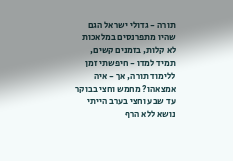תורה - גדולי ישראל הגם שהיו מתפרנסים במלאכות לא קלות, בזמנים קשים, תמיד למדו - חיפשתי זמן ללימוד תורה, אך - איה אמצאהו? מחמש וחצי בבוקר עד שבע וחצי בערב הייתי נושא ללא הרף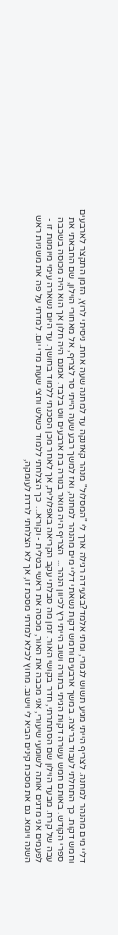דליי מים מהנהר למחנה. לצריף הייתי מגיע תשוש לגמרי, ומתי אלמד?בצעידה רגילה ארך לי "המסלול" מנהר קאזנקה עד למחנה שעה אחת. ניסיתי לרוץ, הזמן התקצר לארבעים וחמש דקות. כך התחלתי לעבוד בריצה. במשך ארבעים וחמש דקות נשאתי דליי מים מהנהר למחנה, ואז למשך רבע שעה הייתי סר לצריף, אל מאחורי הוילון, שם החבאתי את ספרי הקודש. באותם חמש עשרה דקות הגיתי בתורה ושוב הייתי רץ לכיוון הנהר...  הצריף היה מואר בנורה בת ארבעים ווט בלבד. אמנם היה חלון אך הוא היה מכוסה בשכבה עבה של קרח. מבעד הוילון שם הסתתרתי, חדר בקושי האור. זמן מה סבלתי עקב הקריאה באפלולית, אך לאחר מכן הסכנתי ללמוד בחושך. עד היום נשארה עימי מיומנות זו - לפעמים אני מדגים אותה לשומעי שיעורי, אני מכבה את האור, מכסה את ראשי בטלית - וקורא...  כך הצלחתי ללמוד כשלש וחצי שעות מדי יום. למדתי על פה את משניות ראש השנה ויומא. גם את מסכת קינים הביא לי וישנב. מחוץ לכלא למדתי מסכת זו, אך לא הצלחתי לרדת לעומקה,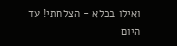ואילו בכלא - הצלחתי! עד היום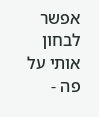אפשר לבחון אותי על פה -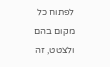לפתוח כל מקום בהם ולצטט, זה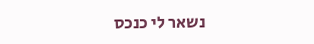נשאר לי כנכס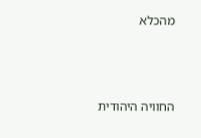מהכלא



החוויה היהודית